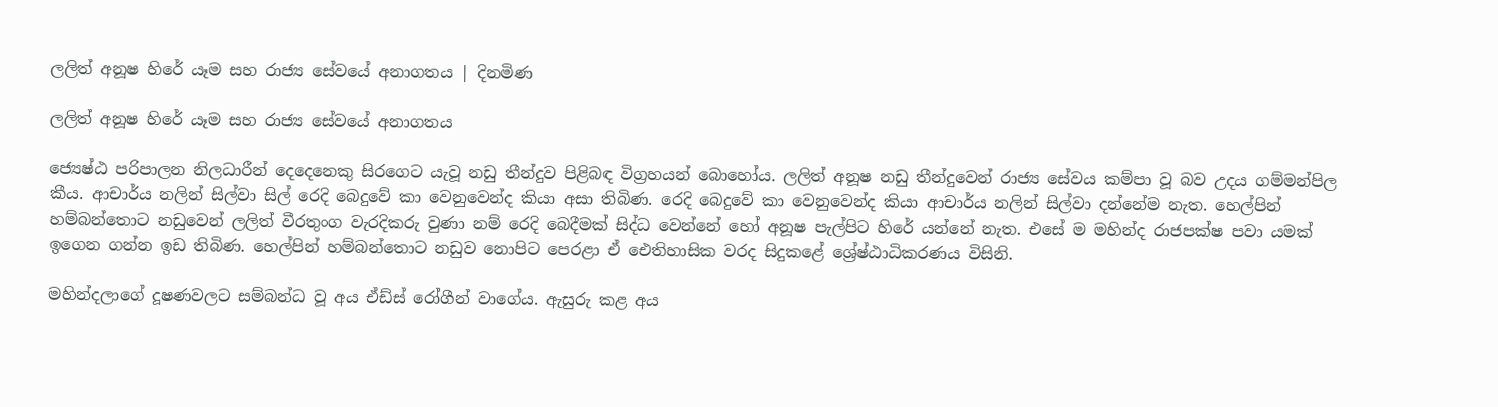ලලිත් අනූෂ හිරේ යෑම සහ රාජ්‍ය සේවයේ අනාගතය | දිනමිණ

ලලිත් අනූෂ හිරේ යෑම සහ රාජ්‍ය සේවයේ අනාගතය

ජ්‍යෙෂ්ඨ පරිපාලන නිලධාරීන් දෙදෙනෙකු සිරගෙට යැවූ නඩු තීන්දුව පිළිබඳ විග්‍රහයන් බොහෝය. ලලිත් අනූෂ නඩු තීන්දුවෙන් රාජ්‍ය සේවය කම්පා වූ බව උදය ගම්මන්පිල කීය. ආචාර්ය නලින් සිල්වා සිල් රෙදි බෙදුවේ කා වෙනුවෙන්ද කියා අසා තිබිණ. රෙදි බෙදුවේ කා වෙනුවෙන්ද කියා ආචාර්ය නලින් සිල්වා දන්නේම නැත. හෙල්පින් හම්බන්තොට නඩුවෙන් ලලිත් වීරතුංග වැරදිකරු වුණා නම් රෙදි බෙදීමක් සිද්ධ වෙන්නේ හෝ අනූෂ පැල්පිට හිරේ යන්නේ නැත. එසේ ම මහින්ද රාජපක්ෂ පවා යමක් ඉගෙන ගන්න ඉඩ තිබිණ. හෙල්පින් හම්බන්තොට නඩුව නොපිට පෙරළා ඒ ඓතිහාසික වරද සිදුකළේ ශ්‍රේෂ්ඨාධිකරණය විසිනි.

මහින්දලාගේ දූෂණවලට සම්බන්ධ වූ අය ඒඩ්ස් රෝගීන් වාගේය. ඇසුරු කළ අය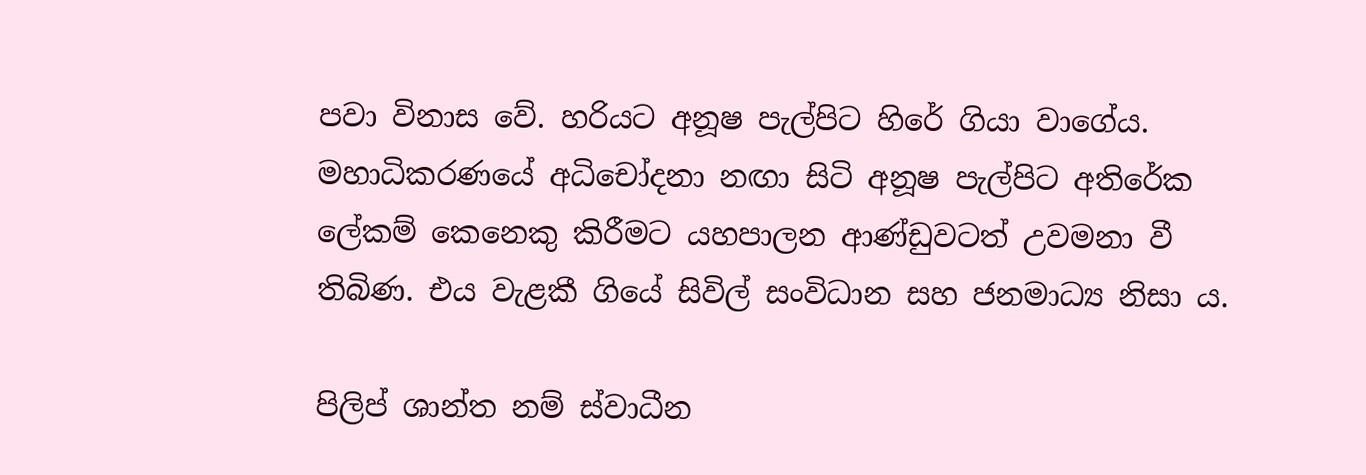පවා විනාස වේ. හරියට අනූෂ පැල්පිට හිරේ ගියා වාගේය. මහාධිකරණයේ අධිචෝදනා නඟා සිටි අනූෂ පැල්පිට අතිරේක ලේකම් කෙනෙකු කිරීමට යහපාලන ආණ්ඩුවටත් උවමනා වී තිබිණ. එය වැළකී ගියේ සිවිල් සංවිධාන සහ ජනමාධ්‍ය නිසා ය.

පිලිප් ශාන්ත නම් ස්වාධීන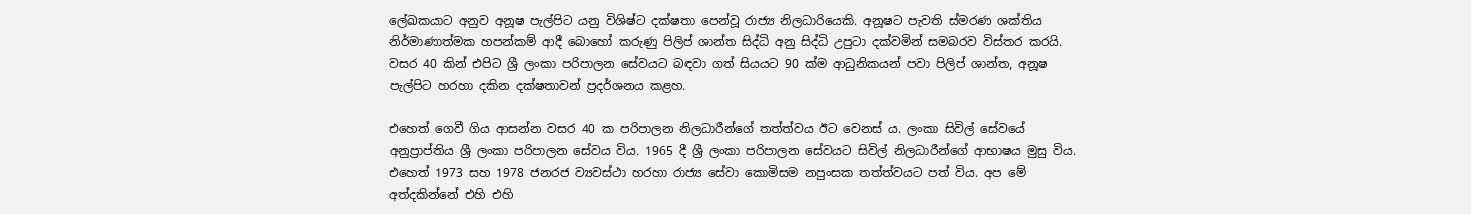ලේඛකයාට අනුව අනූෂ පැල්පිට යනු විශිෂ්ට දක්ෂතා පෙන්වූ රාජ්‍ය නිලධාරියෙකි. අනූෂට පැවති ස්මරණ ශක්තිය නිර්මාණාත්මක හපන්කම් ආදී බොහෝ කරුණු පිලිප් ශාන්ත සිද්ධි අනු සිද්ධි උපුටා දක්වමින් සමබරව විස්තර කරයි. වසර 40 කින් එපිට ශ්‍රී ලංකා පරිපාලන සේවයට බඳවා ගත් සියයට 90 ක්ම ආධුනිකයන් පවා පිලිප් ශාන්ත, අනූෂ පැල්පිට හරහා දකින දක්ෂතාවන් ප්‍රදර්ශනය කළහ.

එහෙත් ගෙවී ගිය ආසන්න වසර 40 ක පරිපාලන නිලධාරීන්ගේ තත්ත්වය ඊට වෙනස් ය. ලංකා සිවිල් සේවයේ අනුප්‍රාප්තිය ශ්‍රී ලංකා පරිපාලන සේවය විය. 1965 දී ශ්‍රී ලංකා පරිපාලන සේවයට සිවිල් නිලධාරීන්ගේ ආභාෂය මුසු විය. එහෙත් 1973 සහ 1978 ජනරජ ව්‍යවස්ථා හරහා රාජ්‍ය සේවා කොමිසම නපුංසක තත්ත්වයට පත් විය. අප මේ අත්දකින්නේ එහි එහි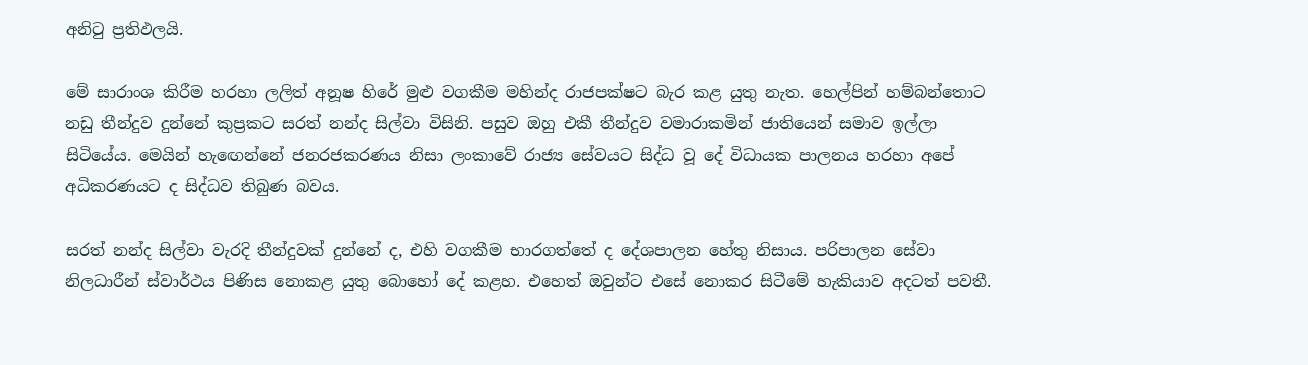අනිටු ප්‍රතිඵලයි.

මේ සාරාංශ කිරීම හරහා ලලිත් අනූෂ හිරේ මුළු වගකීම මහින්ද රාජපක්ෂට බැර කළ යුතු නැත. හෙල්පින් හම්බන්තොට නඩු තීන්දුව දුන්නේ කුප්‍රකට සරත් නන්ද සිල්වා විසිනි. පසුව ඔහු එකී තීන්දුව වමාරාකමින් ජාතියෙන් සමාව ඉල්ලා සිටියේය. මෙයින් හැ‍ඟෙන්නේ ජනරජකරණය නිසා ලංකාවේ රාජ්‍ය සේවයට සිද්ධ වූ දේ විධායක පාලනය හරහා අපේ අධිකරණයට ද සිද්ධව තිබුණ බවය.

සරත් නන්ද සිල්වා වැරදි තීන්දුවක් දුන්නේ ද, එහි වගකීම භාරගත්තේ ද දේශපාලන හේතු නිසාය. පරිපාලන සේවා නිලධාරීන් ස්වාර්ථය පිණිස නොකළ යුතු බොහෝ දේ කළහ. එහෙත් ඔවුන්ට එසේ නොකර සිටීමේ හැකියාව අදටත් පවතී.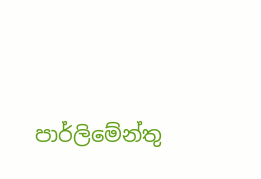පාර්ලිමේන්තු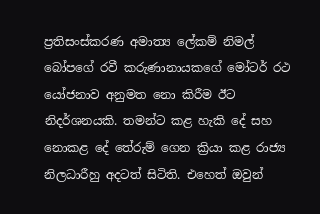ප්‍රතිසංස්කරණ අමාත්‍ය ලේකම් නිමල් බෝපගේ රවී කරුණානායකගේ මෝටර් රථ යෝජනාව අනුමත නො කිරීම ඊට නිදර්ශනයකි. තමන්ට කළ හැකි දේ සහ නොකළ දේ තේරුම් ගෙන ක්‍රියා කළ රාජ්‍ය නිලධාරීහු අදටත් සිටිති. එහෙත් ඔවුන්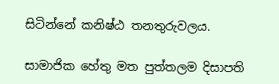සිටින්නේ කනිෂ්ඨ තනතුරුවලය.

සාමාජික හේතු මත පුත්තලම දිසාපති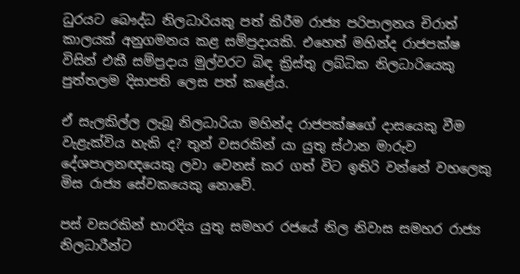ධුරයට බෞද්ධ නිලධාරියකු පත් කිරීම රාජ්‍ය පරිපාලනය චිරාත් කාලයක් අනුගමනය කළ සම්ප්‍රදායකි. එහෙත් මහින්ද රාජපක්ෂ විසින් එකී සම්ප්‍රදාය මුල්වරට බිඳ ක්‍රිස්තු ලබ්ධික නිලධාරියෙකු පුත්තලම දිසාපති ලෙස පත් කළේය.

ඒ සැලකිල්ල ලැබූ නිලධාරියා මහින්ද රාජපක්ෂගේ දාසයෙකු වීම වැළැක්විය හැකි ද? තුන් වසරකින් යා යුතු ස්ථාන මාරුව දේශපාලනඥයෙකු ලවා වෙනස් කර ගත් විට ඉතිරි වන්නේ වහලෙකු මිස රාජ්‍ය සේවකයෙකු නොවේ.

පස් වසරකින් භාරදිය යුතු සමහර රජයේ නිල නිවාස සමහර රාජ්‍ය නිලධාරීන්ට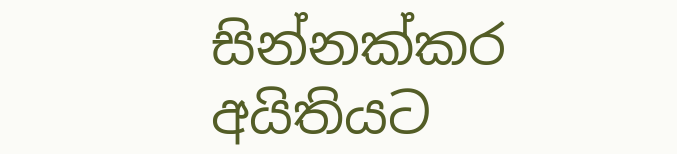සින්නක්කර අයිතියට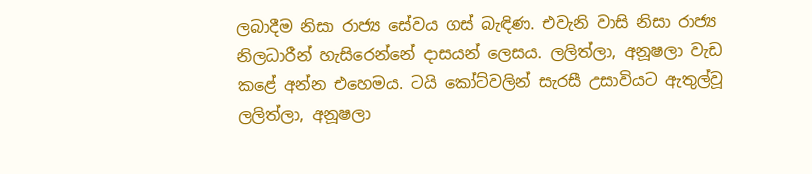ලබාදීම නිසා රාජ්‍ය සේවය ගස් බැඳිණ. එවැනි වාසි නිසා රාජ්‍ය නිලධාරීන් හැසිරෙන්නේ දාසයන් ලෙසය. ලලිත්ලා, අනූෂලා වැඩ කළේ අන්න එහෙමය. ටයි කෝට්වලින් සැරසී උසාවියට ඇතුල්වූ ලලිත්ලා, අනූෂලා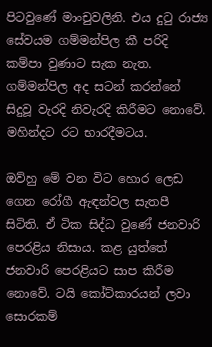පිටවුණේ මාංචුවලිනි. එය දුටු රාජ්‍ය සේවයම ගම්මන්පිල කී පරිදි කම්පා වුණාට සැක නැත. ගම්මන්පිල අද සටන් කරන්නේ සිදුවූ වැරදි නිවැරදි කිරීමට නොවේ. මහින්දට රට භාරදීමටය.

ඔව්හු මේ වන විට හොර ලෙඩ ගෙන රෝගී ඇඳන්වල සැතපී සිටිති. ඒ ටික සිද්ධ වුණේ ජනවාරි පෙරළිය නිසාය. කළ යුත්තේ ජනවාරි පෙරළියට සාප කිරීම නොවේ. ටයි කෝට්කාරයන් ලවා සොරකම්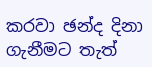කරවා ඡන්ද දිනා ගැනීමට තැත්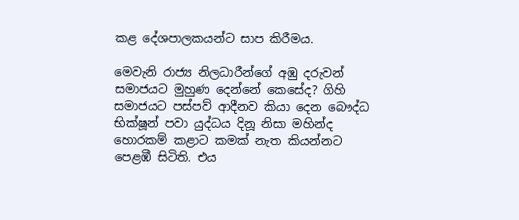කළ දේශපාලකයන්ට සාප කිරීමය.

මෙවැනි රාජ්‍ය නිලධාරීන්ගේ අඹු දරුවන් සමාජයට මුහුණ දෙන්නේ කෙසේද? ගිහි සමාජයට පස්පව් ආදීනව කියා දෙන බෞද්ධ භික්ෂූන් පවා යුද්ධය දිනූ නිසා මහින්ද හොරකම් කළාට කමක් නැත කියන්නට පෙළඹී සිටිති. එය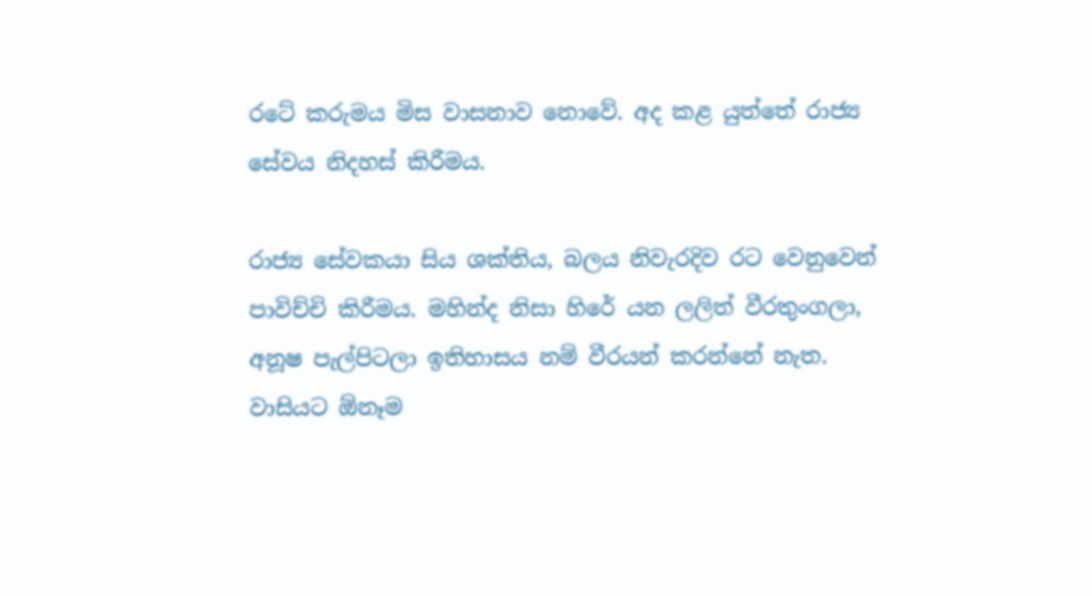රටේ කරුමය මිස වාසනාව නොවේ. අද කළ යුත්තේ රාජ්‍ය සේවය නිදහස් කිරීමය.

රාජ්‍ය සේවකයා සිය ශක්තිය, බලය නිවැරදිව රට වෙනුවෙන් පාවිච්චි කිරීමය. මහින්ද නිසා හිරේ යන ලලිත් වීරතුංගලා, අනූෂ පැල්පිටලා ඉතිහාසය නම් වීරයන් කරන්නේ නැත. වාසියට ඕනෑම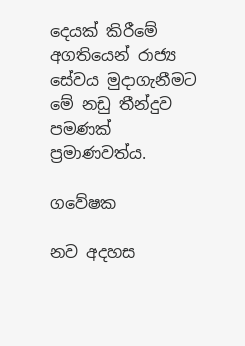දෙයක් කිරීමේ අගතියෙන් රාජ්‍ය සේවය මුදාගැනීමට මේ නඩු තීන්දුව පමණක් ප්‍රමාණවත්ය.

ගවේෂක

නව අදහස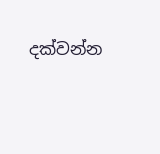දක්වන්න